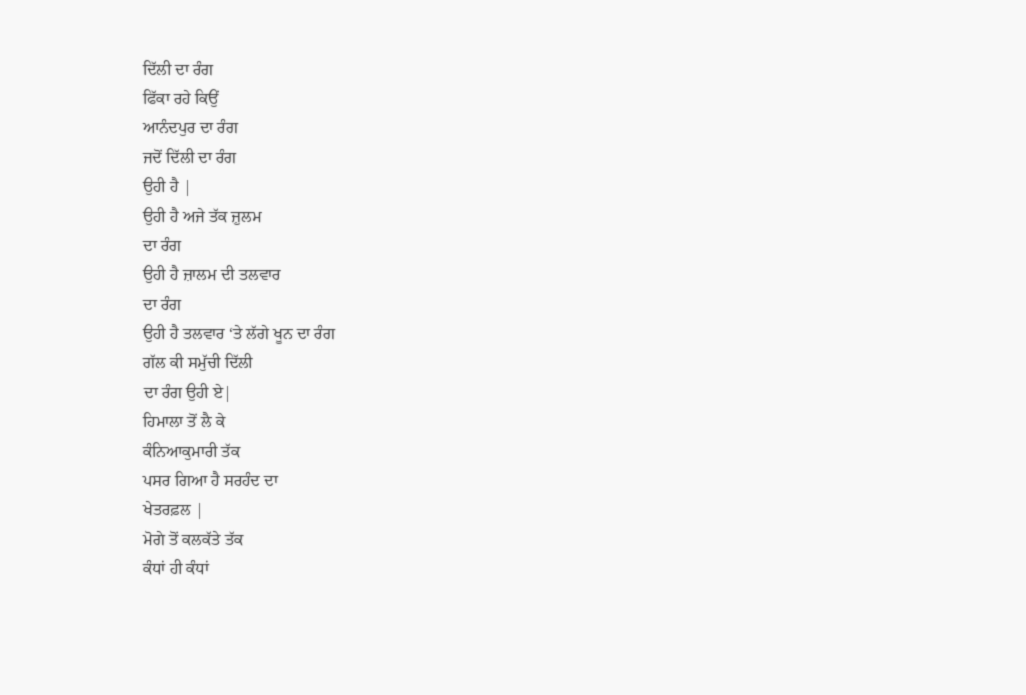ਦਿੱਲੀ ਦਾ ਰੰਗ
ਫਿੱਕਾ ਰਹੇ ਕਿਉਂ
ਆਨੰਦਪੁਰ ਦਾ ਰੰਗ
ਜਦੋਂ ਦਿੱਲੀ ਦਾ ਰੰਗ
ਉਹੀ ਹੈ |
ਉਹੀ ਹੈ ਅਜੇ ਤੱਕ ਜ਼ੁਲਮ
ਦਾ ਰੰਗ
ਉਹੀ ਹੈ ਜ਼ਾਲਮ ਦੀ ਤਲਵਾਰ
ਦਾ ਰੰਗ
ਉਹੀ ਹੈ ਤਲਵਾਰ ‘ਤੇ ਲੱਗੇ ਖੂਨ ਦਾ ਰੰਗ
ਗੱਲ ਕੀ ਸਮੁੱਚੀ ਦਿੱਲੀ
ਦਾ ਰੰਗ ਉਹੀ ਏ|
ਹਿਮਾਲਾ ਤੋਂ ਲੈ ਕੇ
ਕੰਨਿਆਕੁਮਾਰੀ ਤੱਕ
ਪਸਰ ਗਿਆ ਹੈ ਸਰਹੰਦ ਦਾ
ਖੇਤਰਫ਼ਲ |
ਮੋਗੇ ਤੋਂ ਕਲਕੱਤੇ ਤੱਕ
ਕੰਧਾਂ ਹੀ ਕੰਧਾਂ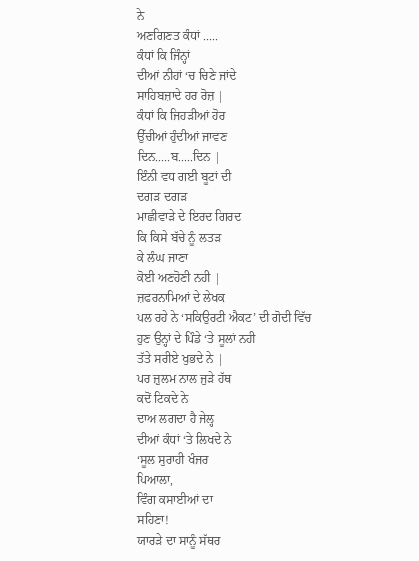ਨੇ
ਅਣਗਿਣਤ ਕੰਧਾਂ .....
ਕੰਧਾਂ ਕਿ ਜਿੰਨ੍ਹਾਂ
ਦੀਆਂ ਨੀਹਾਂ ‘ਚ ਚਿਣੇ ਜਾਂਦੇ
ਸਾਹਿਬਜ਼ਾਦੇ ਹਰ ਰੋਜ਼ |
ਕੰਧਾਂ ਕਿ ਜਿਹੜੀਆਂ ਹੋਰ
ਉੱਚੀਆਂ ਹੁੰਦੀਆਂ ਜਾਵਣ
ਦਿਨ.....ਬ.....ਦਿਨ |
ਇੰਨੀ ਵਧ ਗਈ ਬੂਟਾਂ ਦੀ
ਦਗੜ ਦਗੜ
ਮਾਛੀਵਾੜੇ ਦੇ ਇਰਦ ਗਿਰਦ
ਕਿ ਕਿਸੇ ਬੱਚੇ ਨੂੰ ਲਤੜ
ਕੇ ਲੰਘ ਜਾਣਾ
ਕੋਈ ਅਣਹੋਣੀ ਨਹੀ |
ਜ਼ਫਰਨਾਮਿਆਂ ਦੇ ਲੇਖਕ
ਪਲ ਰਹੇ ਨੇ ‘ਸਕਿਉਰਟੀ ਐਕਟ’ ਦੀ ਗੋਦੀ ਵਿੱਚ
ਹੁਣ ਉਨ੍ਹਾਂ ਦੇ ਪਿੰਡੇ ‘ਤੇ ਸੂਲਾਂ ਨਹੀ
ਤੱਤੇ ਸਰੀਏ ਖੁਭਦੇ ਨੇ |
ਪਰ ਜ਼ੁਲਮ ਨਾਲ ਜੁੜੇ ਹੱਥ
ਕਦੋਂ ਟਿਕਦੇ ਨੇ
ਦਾਅ ਲਗਦਾ ਹੈ ਜੇਲ੍ਹ
ਦੀਆਂ ਕੰਧਾਂ ‘ਤੇ ਲਿਖਦੇ ਨੇ
‘ਸੂਲ ਸੁਰਾਹੀ ਖੰਜਰ
ਪਿਆਲਾ,
ਵਿੰਗ ਕਸਾਈਆਂ ਦਾ
ਸਹਿਣਾ!
ਯਾਰੜੇ ਦਾ ਸਾਨੂੰ ਸੱਥਰ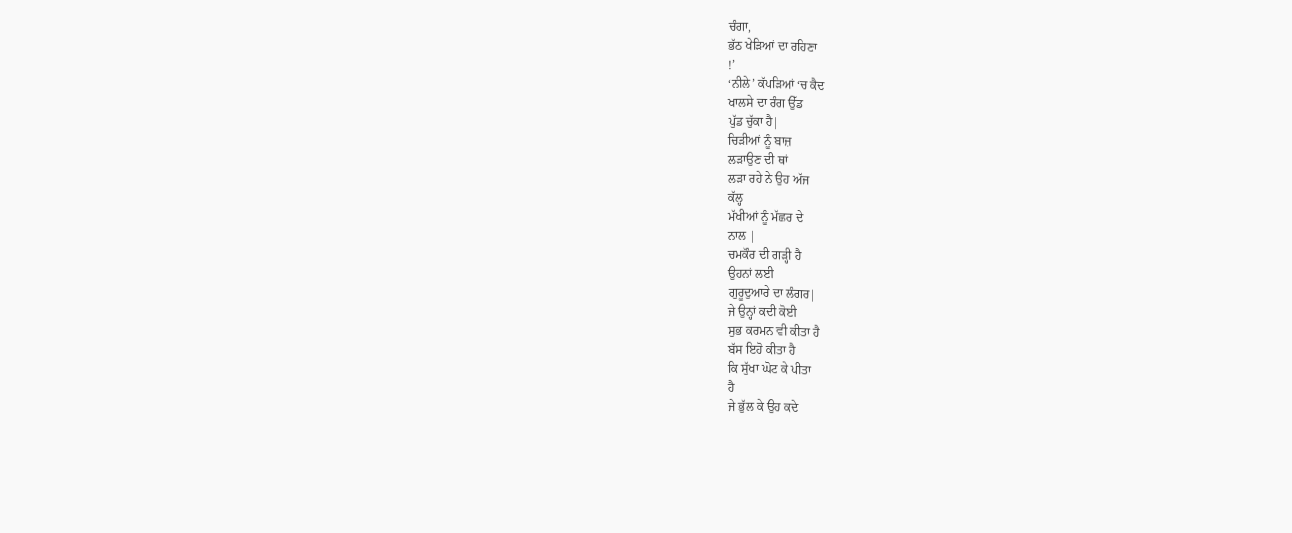ਚੰਗਾ,
ਭੱਠ ਖੇੜਿਆਂ ਦਾ ਰਹਿਣਾ
!’
‘ਨੀਲੇ’ ਕੱਪੜਿਆਂ ‘ਚ ਕੈਦ
ਖਾਲਸੇ ਦਾ ਰੰਗ ਉੱਡ
ਪੁੱਡ ਚੁੱਕਾ ਹੈ|
ਚਿੜੀਆਂ ਨੂੰ ਬਾਜ਼
ਲੜਾਉਣ ਦੀ ਥਾਂ
ਲੜਾ ਰਹੇ ਨੇ ਉਹ ਅੱਜ
ਕੱਲ੍ਹ
ਮੱਖੀਆਂ ਨੂੰ ਮੱਛਰ ਦੇ
ਨਾਲ |
ਚਮਕੌਰ ਦੀ ਗੜ੍ਹੀ ਹੈ
ਉਹਨਾਂ ਲਈ
ਗੁਰੂਦੁਆਰੇ ਦਾ ਲੰਗਰ|
ਜੇ ਉਨ੍ਹਾਂ ਕਦੀ ਕੋਈ
ਸੁਭ ਕਰਮਨ ਵੀ ਕੀਤਾ ਹੈ
ਬੱਸ ਇਹੋ ਕੀਤਾ ਹੈ
ਕਿ ਸੁੱਖਾ ਘੋਟ ਕੇ ਪੀਤਾ
ਹੈ
ਜੇ ਭੁੱਲ ਕੇ ਉਹ ਕਦੇ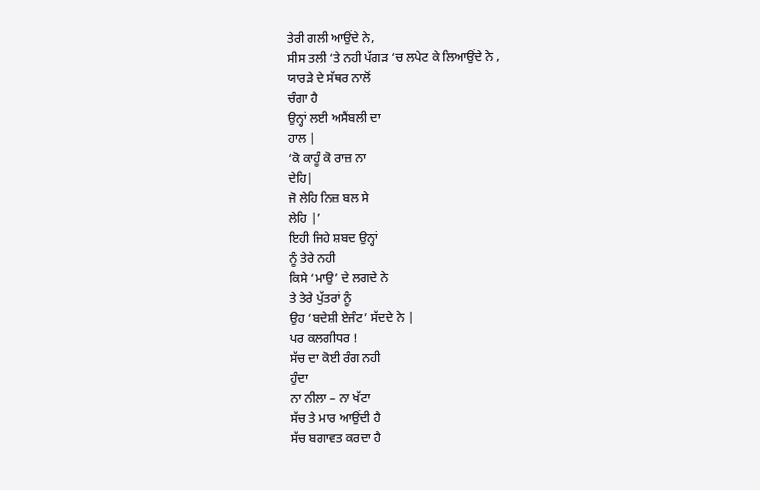ਤੇਰੀ ਗਲੀ ਆਉਂਦੇ ਨੇ,
ਸੀਸ ਤਲੀ ‘ਤੇ ਨਹੀ ਪੱਗੜ ‘ਚ ਲਪੇਟ ਕੇ ਲਿਆਉਂਦੇ ਨੇ ,
ਯਾਰੜੇ ਦੇ ਸੱਥਰ ਨਾਲੋਂ
ਚੰਗਾ ਹੈ
ਉਨ੍ਹਾਂ ਲਈ ਅਸੈਂਬਲੀ ਦਾ
ਹਾਲ |
‘ਕੋ ਕਾਹੂੰ ਕੋ ਰਾਜ਼ ਨਾ
ਦੇਹਿ|
ਜੋ ਲੇਹਿ ਨਿਜ਼ ਬਲ ਸੇ
ਲੇਹਿ |’
ਇਹੀ ਜਿਹੇ ਸ਼ਬਦ ਉਨ੍ਹਾਂ
ਨੂੰ ਤੇਰੇ ਨਹੀ
ਕਿਸੇ ‘ਮਾਉ’ ਦੇ ਲਗਦੇ ਨੇ
ਤੇ ਤੇਰੇ ਪੁੱਤਰਾਂ ਨੂੰ
ਉਹ ‘ਬਦੇਸ਼ੀ ਏਜੰਟ’ ਸੱਦਦੇ ਨੇ |
ਪਰ ਕਲਗੀਧਰ !
ਸੱਚ ਦਾ ਕੋਈ ਰੰਗ ਨਹੀ
ਹੁੰਦਾ
ਨਾ ਨੀਲਾ – ਨਾ ਖੱਟਾ
ਸੱਚ ਤੇ ਮਾਰ ਆਉਂਦੀ ਹੈ
ਸੱਚ ਬਗਾਵਤ ਕਰਦਾ ਹੈ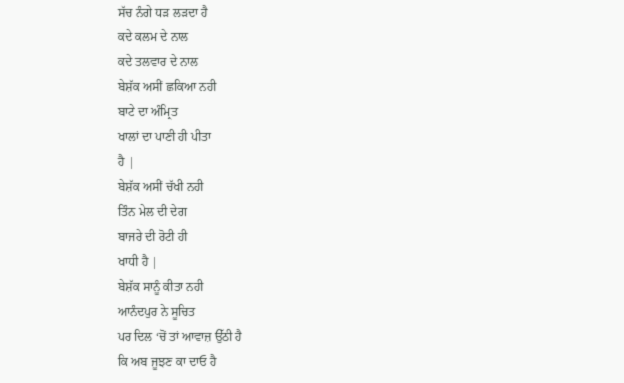ਸੱਚ ਨੰਗੇ ਧੜ ਲੜਦਾ ਹੈ
ਕਦੇ ਕਲਮ ਦੇ ਨਾਲ
ਕਦੇ ਤਲਵਾਰ ਦੇ ਨਾਲ
ਬੇਸ਼ੱਕ ਅਸੀਂ ਛਕਿਆ ਨਹੀ
ਬਾਟੇ ਦਾ ਅੰਮ੍ਰਿਤ
ਖਾਲਾਂ ਦਾ ਪਾਣੀ ਹੀ ਪੀਤਾ
ਹੈ |
ਬੇਸ਼ੱਕ ਅਸੀਂ ਚੱਖੀ ਨਹੀ
ਤਿੰਨ ਮੇਲ ਦੀ ਦੇਗ
ਬਾਜਰੇ ਦੀ ਰੋਟੀ ਹੀ
ਖਾਧੀ ਹੈ |
ਬੇਸ਼ੱਕ ਸਾਨੂੰ ਕੀਤਾ ਨਹੀ
ਆਨੰਦਪੁਰ ਨੇ ਸੂਚਿਤ
ਪਰ ਦਿਲ ‘ਚੋਂ ਤਾਂ ਆਵਾਜ਼ ਉੱਠੀ ਹੈ
ਕਿ ਅਬ ਜੂਝਣ ਕਾ ਦਾਓ ਹੈ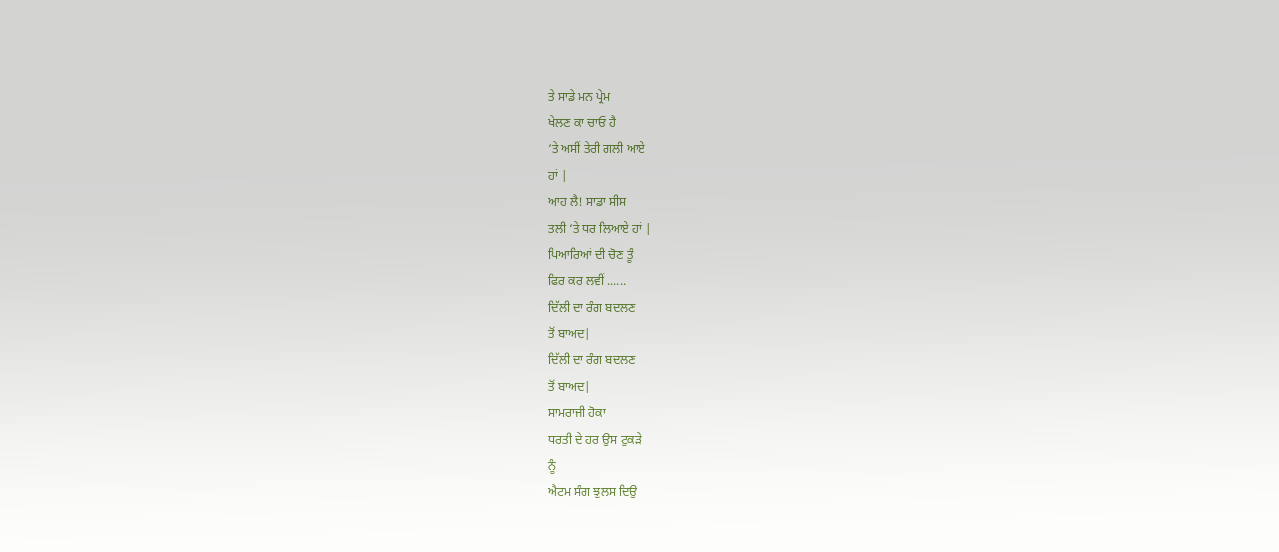ਤੇ ਸਾਡੇ ਮਨ ਪ੍ਰੇਮ
ਖੇਲਣ ਕਾ ਚਾਓ ਹੈ
‘ਤੇ ਅਸੀਂ ਤੇਰੀ ਗਲੀ ਆਏ
ਹਾਂ |
ਆਹ ਲੈ! ਸਾਡਾ ਸੀਸ
ਤਲੀ ‘ਤੇ ਧਰ ਲਿਆਏ ਹਾਂ |
ਪਿਆਰਿਆਂ ਦੀ ਚੋਣ ਤੂੰ
ਫਿਰ ਕਰ ਲਵੀਂ ......
ਦਿੱਲੀ ਦਾ ਰੰਗ ਬਦਲਣ
ਤੋਂ ਬਾਅਦ|
ਦਿੱਲੀ ਦਾ ਰੰਗ ਬਦਲਣ
ਤੋਂ ਬਾਅਦ|
ਸਾਮਰਾਜੀ ਹੋਕਾ
ਧਰਤੀ ਦੇ ਹਰ ਉਸ ਟੁਕੜੇ
ਨੂੰ
ਐਟਮ ਸੰਗ ਝੁਲਸ ਦਿਉ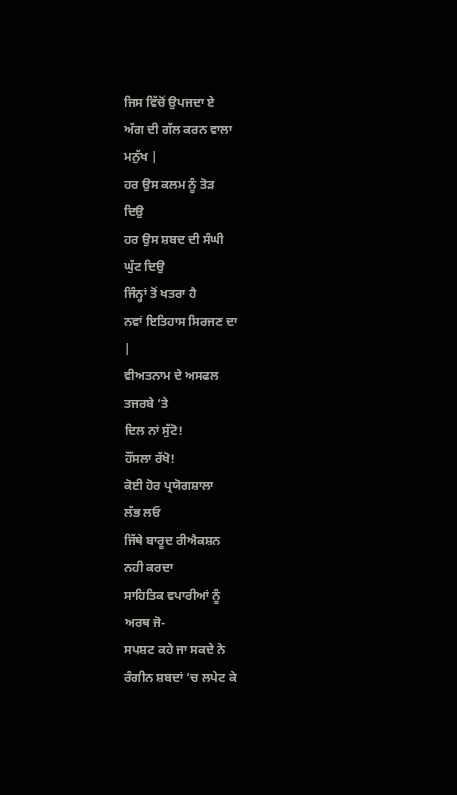ਜਿਸ ਵਿੱਚੋਂ ਉਪਜਦਾ ਏ
ਅੱਗ ਦੀ ਗੱਲ ਕਰਨ ਵਾਲਾ
ਮਨੁੱਖ |
ਹਰ ਉਸ ਕਲਮ ਨੂੰ ਤੋੜ
ਦਿਉ
ਹਰ ਉਸ ਸ਼ਬਦ ਦੀ ਸੰਘੀ
ਘੁੱਟ ਦਿਉ
ਜਿੰਨ੍ਹਾਂ ਤੋਂ ਖਤਰਾ ਹੈ
ਨਵਾਂ ਇਤਿਹਾਸ ਸਿਰਜਣ ਦਾ
|
ਵੀਅਤਨਾਮ ਦੇ ਅਸਫਲ
ਤਜਰਬੇ ‘ਤੇ
ਦਿਲ ਨਾਂ ਸੁੱਟੋ!
ਹੌਂਸਲਾ ਰੱਖੋ!
ਕੋਈ ਹੋਰ ਪ੍ਰਯੋਗਸ਼ਾਲਾ
ਲੱਭ ਲਓ
ਜਿੱਥੇ ਬਾਰੂਦ ਰੀਐਕਸ਼ਨ
ਨਹੀ ਕਰਦਾ
ਸਾਹਿਤਿਕ ਵਪਾਰੀਆਂ ਨੂੰ
ਅਰਥ ਜੋ-
ਸਪਸ਼ਟ ਕਹੇ ਜਾ ਸਕਦੇ ਨੇ
ਰੰਗੀਨ ਸ਼ਬਦਾਂ ‘ਚ ਲਪੇਟ ਕੇ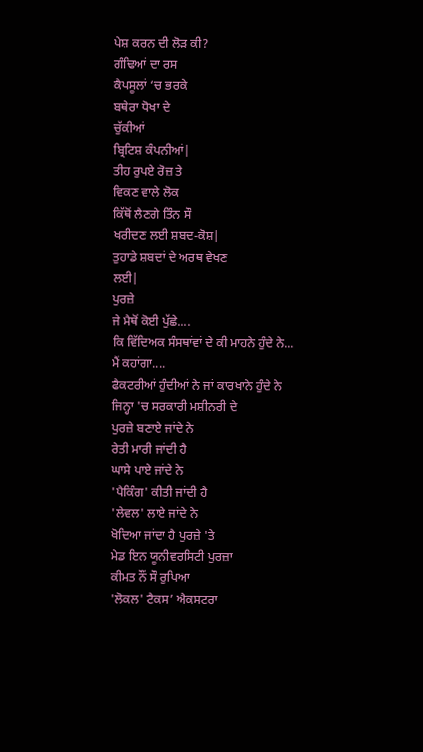ਪੇਸ਼ ਕਰਨ ਦੀ ਲੋੜ ਕੀ?
ਗੰਢਿਆਂ ਦਾ ਰਸ
ਕੈਪਸੂਲਾਂ ‘ਚ ਭਰਕੇ
ਬਥੇਰਾ ਧੋਖਾ ਦੇ
ਚੁੱਕੀਆਂ
ਬ੍ਰਿਟਿਸ਼ ਕੰਪਨੀਆਂ|
ਤੀਹ ਰੁਪਏ ਰੋਜ਼ ਤੇ
ਵਿਕਣ ਵਾਲੇ ਲੋਕ
ਕਿੱਥੋਂ ਲੈਣਗੇ ਤਿੰਨ ਸੌ
ਖਰੀਦਣ ਲਈ ਸ਼ਬਦ-ਕੋਸ਼|
ਤੁਹਾਡੇ ਸ਼ਬਦਾਂ ਦੇ ਅਰਥ ਵੇਖਣ
ਲਈ|
ਪੁਰਜ਼ੇ
ਜੇ ਮੈਥੋਂ ਕੋਈ ਪੁੱਛੇ....
ਕਿ ਵਿੱਦਿਅਕ ਸੰਸਥਾਂਵਾਂ ਦੇ ਕੀ ਮਾਹਨੇ ਹੁੰਦੇ ਨੇ...
ਮੈਂ ਕਹਾਂਗਾ....
ਫੈਕਟਰੀਆਂ ਹੁੰਦੀਆਂ ਨੇ ਜਾਂ ਕਾਰਖਾਨੇ ਹੁੰਦੇ ਨੇ
ਜਿਨ੍ਹਾ 'ਚ ਸਰਕਾਰੀ ਮਸ਼ੀਨਰੀ ਦੇ
ਪੁਰਜ਼ੇ ਬਣਾਏ ਜਾਂਦੇ ਨੇ
ਰੇਤੀ ਮਾਰੀ ਜਾਂਦੀ ਹੈ
ਘਾਸੇ ਪਾਏ ਜਾਂਦੇ ਨੇ
'ਪੈਕਿੰਗ' ਕੀਤੀ ਜਾਂਦੀ ਹੈ
'ਲੇਵਲ' ਲਾਏ ਜਾਂਦੇ ਨੇ
ਖੋਦਿਆ ਜਾਂਦਾ ਹੈ ਪੁਰਜ਼ੇ 'ਤੇ
ਮੇਡ ਇਨ ਯੂਨੀਵਰਸਿਟੀ ਪੁਰਜ਼ਾ
ਕੀਮਤ ਨੌਂ ਸੌ ਰੁਪਿਆ
'ਲੋਕਲ' ਟੈਕਸ’ ਐਕਸਟਰਾ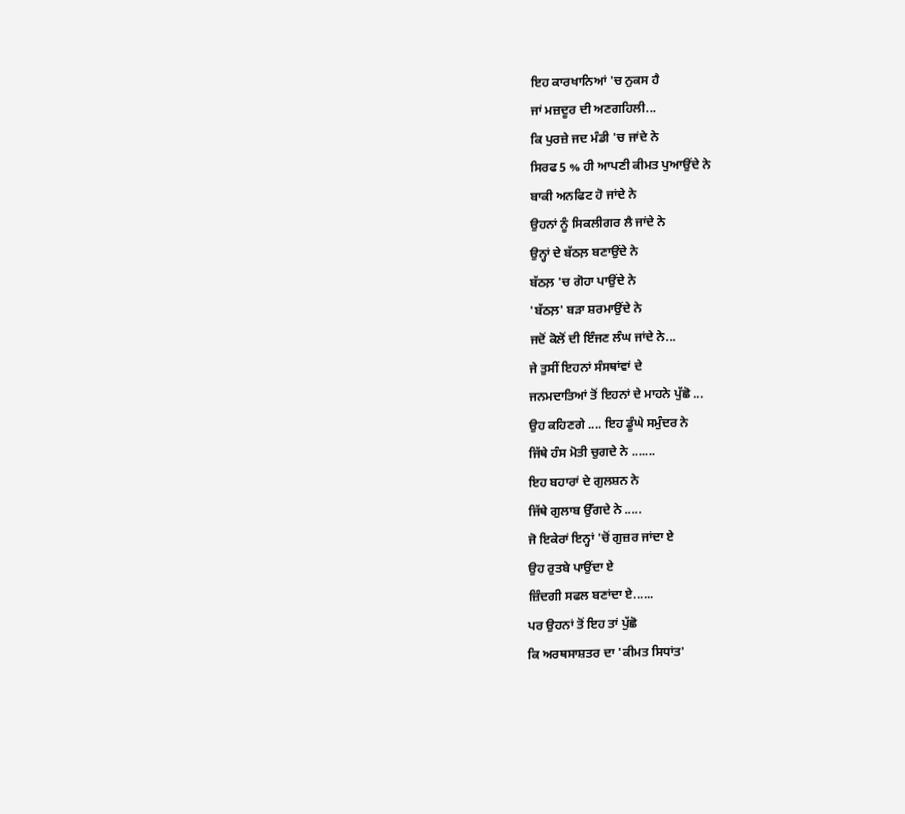ਇਹ ਕਾਰਖਾਨਿਆਂ 'ਚ ਨੁਕਸ ਹੈ
ਜਾਂ ਮਜ਼ਦੂਰ ਦੀ ਅਣਗਹਿਲੀ...
ਕਿ ਪੁਰਜ਼ੇ ਜਦ ਮੰਡੀ 'ਚ ਜਾਂਦੇ ਨੇ
ਸਿਰਫ 5 % ਹੀ ਆਪਣੀ ਕੀਮਤ ਪੁਆਉਂਦੇ ਨੇ
ਬਾਕੀ ਅਨਫਿਟ ਹੋ ਜਾਂਦੇ ਨੇ
ਉਹਨਾਂ ਨੂੰ ਸਿਕਲੀਗਰ ਲੈ ਜਾਂਦੇ ਨੇ
ਉਨ੍ਹਾਂ ਦੇ ਬੱਠਲ਼ ਬਣਾਉਂਦੇ ਨੇ
ਬੱਠਲ਼ 'ਚ ਗੋਹਾ ਪਾਉਂਦੇ ਨੇ
'ਬੱਠਲ਼' ਬੜਾ ਸ਼ਰਮਾਉਂਦੇ ਨੇ
ਜਦੋਂ ਕੋਲੋਂ ਦੀ ਇੰਜਣ ਲੰਘ ਜਾਂਦੇ ਨੇ...
ਜੇ ਤੁਸੀਂ ਇਹਨਾਂ ਸੰਸਥਾਂਵਾਂ ਦੇ
ਜਨਮਦਾਤਿਆਂ ਤੋਂ ਇਹਨਾਂ ਦੇ ਮਾਹਨੇ ਪੁੱਛੋ ...
ਉਹ ਕਹਿਣਗੇ .... ਇਹ ਡੂੰਘੇ ਸਮੁੰਦਰ ਨੇ
ਜਿੱਥੇ ਹੰਸ ਮੋਤੀ ਚੁਗਦੇ ਨੇ .......
ਇਹ ਬਹਾਰਾਂ ਦੇ ਗੁਲਸ਼ਨ ਨੇ
ਜਿੱਥੇ ਗੁਲਾਬ ਉੱਗਦੇ ਨੇ .....
ਜੋ ਇਕੇਰਾਂ ਇਨ੍ਹਾਂ 'ਚੋਂ ਗੁਜ਼ਰ ਜਾਂਦਾ ਏ
ਉਹ ਰੁਤਬੇ ਪਾਉਂਦਾ ਏ
ਜ਼ਿੰਦਗੀ ਸਫਲ ਬਣਾਂਦਾ ਏ......
ਪਰ ਉਹਨਾਂ ਤੋਂ ਇਹ ਤਾਂ ਪੁੱਛੋ
ਕਿ ਅਰਥਸਾਸ਼ਤਰ ਦਾ 'ਕੀਮਤ ਸਿਧਾਂਤ'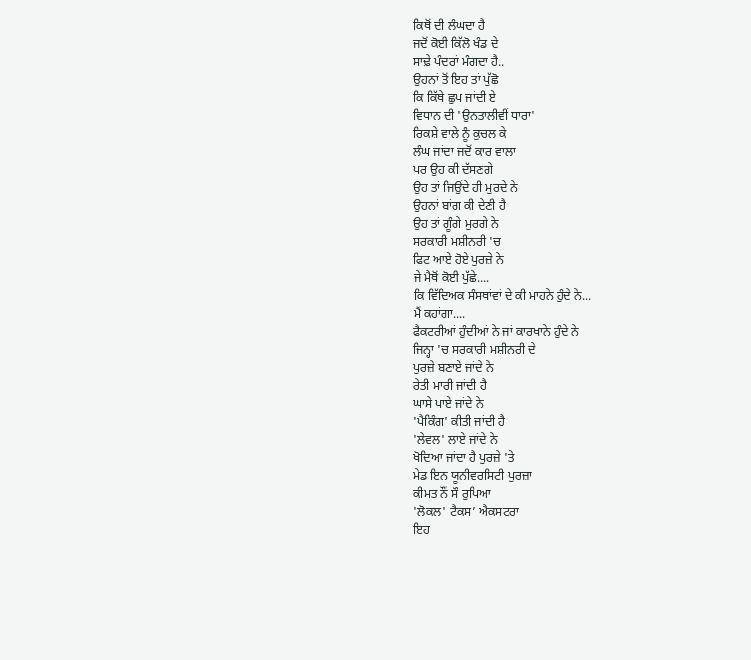ਕਿਥੋਂ ਦੀ ਲੰਘਦਾ ਹੈ
ਜਦੋਂ ਕੋਈ ਕਿੱਲੋ ਖੰਡ ਦੇ
ਸਾਢ਼ੇ ਪੰਦਰਾਂ ਮੰਗਦਾ ਹੈ..
ਉਹਨਾਂ ਤੋਂ ਇਹ ਤਾਂ ਪੁੱਛੋ
ਕਿ ਕਿੱਥੇ ਛੁਪ ਜਾਂਦੀ ਏ
ਵਿਧਾਨ ਦੀ 'ਉਨਤਾਲੀਵੀਂ ਧਾਰਾ'
ਰਿਕਸ਼ੇ ਵਾਲੇ ਨੂੰ ਕੁਚਲ ਕੇ
ਲੰਘ ਜਾਂਦਾ ਜਦੋਂ ਕਾਰ ਵਾਲਾ
ਪਰ ਉਹ ਕੀ ਦੱਸਣਗੇ
ਉਹ ਤਾਂ ਜਿਉਂਦੇ ਹੀ ਮੁਰਦੇ ਨੇ
ਉਹਨਾਂ ਬਾਂਗ ਕੀ ਦੇਣੀ ਹੈ
ਉਹ ਤਾਂ ਗੂੰਗੇ ਮੁਰਗੇ ਨੇ
ਸਰਕਾਰੀ ਮਸ਼ੀਨਰੀ 'ਚ
ਫਿਟ ਆਏ ਹੋਏ ਪੁਰਜ਼ੇ ਨੇ
ਜੇ ਮੈਥੋਂ ਕੋਈ ਪੁੱਛੇ....
ਕਿ ਵਿੱਦਿਅਕ ਸੰਸਥਾਂਵਾਂ ਦੇ ਕੀ ਮਾਹਨੇ ਹੁੰਦੇ ਨੇ...
ਮੈਂ ਕਹਾਂਗਾ....
ਫੈਕਟਰੀਆਂ ਹੁੰਦੀਆਂ ਨੇ ਜਾਂ ਕਾਰਖਾਨੇ ਹੁੰਦੇ ਨੇ
ਜਿਨ੍ਹਾ 'ਚ ਸਰਕਾਰੀ ਮਸ਼ੀਨਰੀ ਦੇ
ਪੁਰਜ਼ੇ ਬਣਾਏ ਜਾਂਦੇ ਨੇ
ਰੇਤੀ ਮਾਰੀ ਜਾਂਦੀ ਹੈ
ਘਾਸੇ ਪਾਏ ਜਾਂਦੇ ਨੇ
'ਪੈਕਿੰਗ' ਕੀਤੀ ਜਾਂਦੀ ਹੈ
'ਲੇਵਲ' ਲਾਏ ਜਾਂਦੇ ਨੇ
ਖੋਦਿਆ ਜਾਂਦਾ ਹੈ ਪੁਰਜ਼ੇ 'ਤੇ
ਮੇਡ ਇਨ ਯੂਨੀਵਰਸਿਟੀ ਪੁਰਜ਼ਾ
ਕੀਮਤ ਨੌਂ ਸੌ ਰੁਪਿਆ
'ਲੋਕਲ' ਟੈਕਸ’ ਐਕਸਟਰਾ
ਇਹ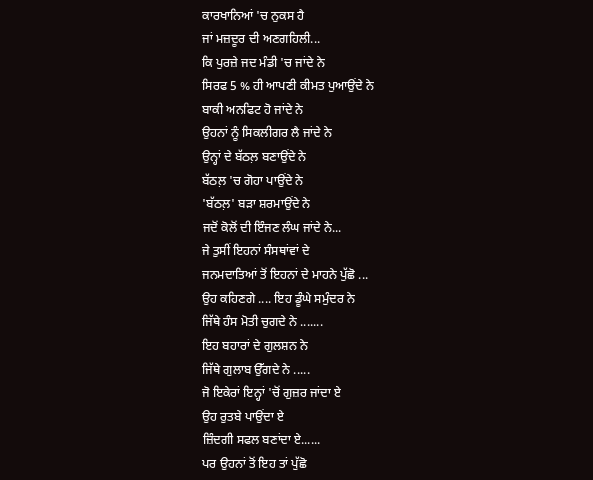ਕਾਰਖਾਨਿਆਂ 'ਚ ਨੁਕਸ ਹੈ
ਜਾਂ ਮਜ਼ਦੂਰ ਦੀ ਅਣਗਹਿਲੀ...
ਕਿ ਪੁਰਜ਼ੇ ਜਦ ਮੰਡੀ 'ਚ ਜਾਂਦੇ ਨੇ
ਸਿਰਫ 5 % ਹੀ ਆਪਣੀ ਕੀਮਤ ਪੁਆਉਂਦੇ ਨੇ
ਬਾਕੀ ਅਨਫਿਟ ਹੋ ਜਾਂਦੇ ਨੇ
ਉਹਨਾਂ ਨੂੰ ਸਿਕਲੀਗਰ ਲੈ ਜਾਂਦੇ ਨੇ
ਉਨ੍ਹਾਂ ਦੇ ਬੱਠਲ਼ ਬਣਾਉਂਦੇ ਨੇ
ਬੱਠਲ਼ 'ਚ ਗੋਹਾ ਪਾਉਂਦੇ ਨੇ
'ਬੱਠਲ਼' ਬੜਾ ਸ਼ਰਮਾਉਂਦੇ ਨੇ
ਜਦੋਂ ਕੋਲੋਂ ਦੀ ਇੰਜਣ ਲੰਘ ਜਾਂਦੇ ਨੇ...
ਜੇ ਤੁਸੀਂ ਇਹਨਾਂ ਸੰਸਥਾਂਵਾਂ ਦੇ
ਜਨਮਦਾਤਿਆਂ ਤੋਂ ਇਹਨਾਂ ਦੇ ਮਾਹਨੇ ਪੁੱਛੋ ...
ਉਹ ਕਹਿਣਗੇ .... ਇਹ ਡੂੰਘੇ ਸਮੁੰਦਰ ਨੇ
ਜਿੱਥੇ ਹੰਸ ਮੋਤੀ ਚੁਗਦੇ ਨੇ .......
ਇਹ ਬਹਾਰਾਂ ਦੇ ਗੁਲਸ਼ਨ ਨੇ
ਜਿੱਥੇ ਗੁਲਾਬ ਉੱਗਦੇ ਨੇ .....
ਜੋ ਇਕੇਰਾਂ ਇਨ੍ਹਾਂ 'ਚੋਂ ਗੁਜ਼ਰ ਜਾਂਦਾ ਏ
ਉਹ ਰੁਤਬੇ ਪਾਉਂਦਾ ਏ
ਜ਼ਿੰਦਗੀ ਸਫਲ ਬਣਾਂਦਾ ਏ......
ਪਰ ਉਹਨਾਂ ਤੋਂ ਇਹ ਤਾਂ ਪੁੱਛੋ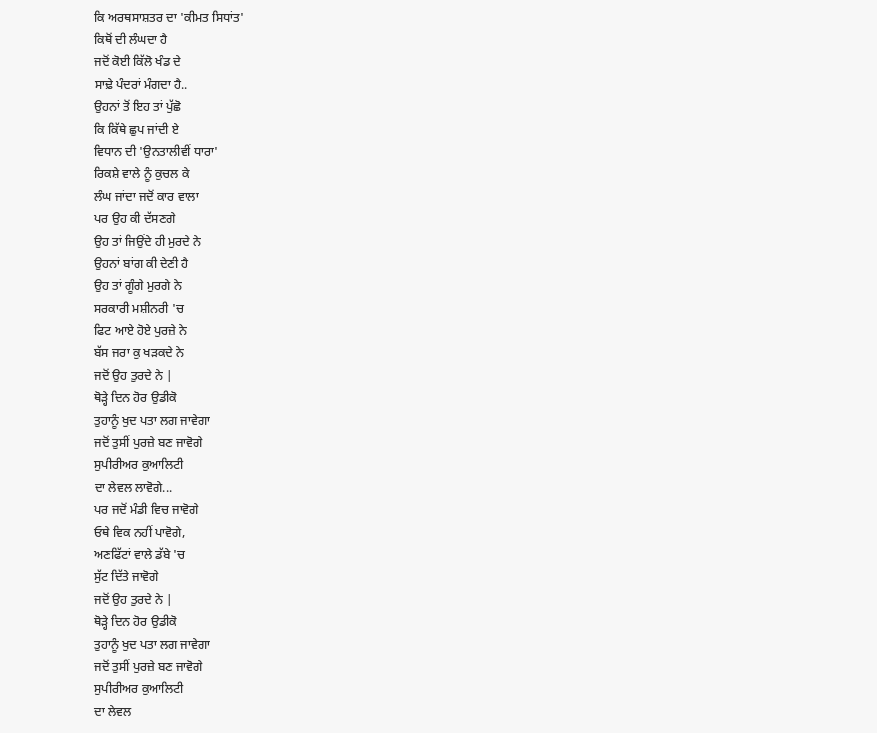ਕਿ ਅਰਥਸਾਸ਼ਤਰ ਦਾ 'ਕੀਮਤ ਸਿਧਾਂਤ'
ਕਿਥੋਂ ਦੀ ਲੰਘਦਾ ਹੈ
ਜਦੋਂ ਕੋਈ ਕਿੱਲੋ ਖੰਡ ਦੇ
ਸਾਢ਼ੇ ਪੰਦਰਾਂ ਮੰਗਦਾ ਹੈ..
ਉਹਨਾਂ ਤੋਂ ਇਹ ਤਾਂ ਪੁੱਛੋ
ਕਿ ਕਿੱਥੇ ਛੁਪ ਜਾਂਦੀ ਏ
ਵਿਧਾਨ ਦੀ 'ਉਨਤਾਲੀਵੀਂ ਧਾਰਾ'
ਰਿਕਸ਼ੇ ਵਾਲੇ ਨੂੰ ਕੁਚਲ ਕੇ
ਲੰਘ ਜਾਂਦਾ ਜਦੋਂ ਕਾਰ ਵਾਲਾ
ਪਰ ਉਹ ਕੀ ਦੱਸਣਗੇ
ਉਹ ਤਾਂ ਜਿਉਂਦੇ ਹੀ ਮੁਰਦੇ ਨੇ
ਉਹਨਾਂ ਬਾਂਗ ਕੀ ਦੇਣੀ ਹੈ
ਉਹ ਤਾਂ ਗੂੰਗੇ ਮੁਰਗੇ ਨੇ
ਸਰਕਾਰੀ ਮਸ਼ੀਨਰੀ 'ਚ
ਫਿਟ ਆਏ ਹੋਏ ਪੁਰਜ਼ੇ ਨੇ
ਬੱਸ ਜਰਾ ਕੁ ਖੜਕਦੇ ਨੇ
ਜਦੋਂ ਉਹ ਤੁਰਦੇ ਨੇ |
ਥੋੜ੍ਹੇ ਦਿਨ ਹੋਰ ਉਡੀਕੋ
ਤੁਹਾਨੂੰ ਖੁਦ ਪਤਾ ਲਗ ਜਾਵੇਗਾ
ਜਦੋਂ ਤੁਸੀਂ ਪੁਰਜ਼ੇ ਬਣ ਜਾਵੋਗੇ
ਸੁਪੀਰੀਅਰ ਕੁਆਲਿਟੀ
ਦਾ ਲੇਵਲ ਲਾਵੋਗੇ...
ਪਰ ਜਦੋਂ ਮੰਡੀ ਵਿਚ ਜਾਵੋਗੇ
ਓਥੇ ਵਿਕ ਨਹੀਂ ਪਾਵੋਗੇ,
ਅਣਫਿੱਟਾਂ ਵਾਲੇ ਡੱਬੇ 'ਚ
ਸੁੱਟ ਦਿੱਤੇ ਜਾਵੋਗੇ
ਜਦੋਂ ਉਹ ਤੁਰਦੇ ਨੇ |
ਥੋੜ੍ਹੇ ਦਿਨ ਹੋਰ ਉਡੀਕੋ
ਤੁਹਾਨੂੰ ਖੁਦ ਪਤਾ ਲਗ ਜਾਵੇਗਾ
ਜਦੋਂ ਤੁਸੀਂ ਪੁਰਜ਼ੇ ਬਣ ਜਾਵੋਗੇ
ਸੁਪੀਰੀਅਰ ਕੁਆਲਿਟੀ
ਦਾ ਲੇਵਲ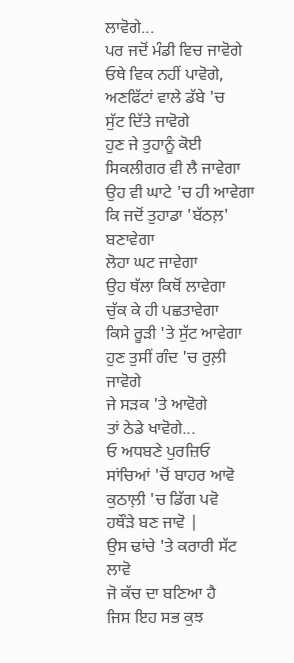ਲਾਵੋਗੇ...
ਪਰ ਜਦੋਂ ਮੰਡੀ ਵਿਚ ਜਾਵੋਗੇ
ਓਥੇ ਵਿਕ ਨਹੀਂ ਪਾਵੋਗੇ,
ਅਣਫਿੱਟਾਂ ਵਾਲੇ ਡੱਬੇ 'ਚ
ਸੁੱਟ ਦਿੱਤੇ ਜਾਵੋਗੇ
ਹੁਣ ਜੇ ਤੁਹਾਨੂੰ ਕੋਈ
ਸਿਕਲੀਗਰ ਵੀ ਲੈ ਜਾਵੇਗਾ
ਉਹ ਵੀ ਘਾਟੇ 'ਚ ਹੀ ਆਵੇਗਾ
ਕਿ ਜਦੋਂ ਤੁਹਾਡਾ 'ਬੱਠਲ਼' ਬਣਾਵੇਗਾ
ਲੋਹਾ ਘਟ ਜਾਵੇਗਾ
ਉਹ ਥੱਲਾ ਕਿਥੋਂ ਲਾਵੇਗਾ
ਚੁੱਕ ਕੇ ਹੀ ਪਛਤਾਵੇਗਾ
ਕਿਸੇ ਰੂੜੀ 'ਤੇ ਸੁੱਟ ਆਵੇਗਾ
ਹੁਣ ਤੁਸੀਂ ਗੰਦ 'ਚ ਰੁਲ਼ੀ ਜਾਵੋਗੇ
ਜੇ ਸੜਕ 'ਤੇ ਆਵੋਗੇ
ਤਾਂ ਠੇਡੇ ਖਾਵੋਗੇ...
ਓ ਅਧਬਣੇ ਪੁਰਜ਼ਿਓ
ਸਾਂਚਿਆਂ 'ਚੋਂ ਬਾਹਰ ਆਵੋ
ਕੁਠਾਲ਼ੀ 'ਚ ਡਿੱਗ ਪਵੋ
ਹਥੌੜੇ ਬਣ ਜਾਵੋ |
ਉਸ ਢਾਂਚੇ 'ਤੇ ਕਰਾਰੀ ਸੱਟ ਲਾਵੋ
ਜੋ ਕੱਚ ਦਾ ਬਣਿਆ ਹੈ
ਜਿਸ ਇਹ ਸਭ ਕੁਝ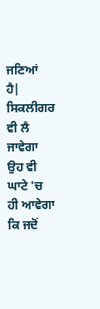ਜਣਿਆਂ ਹੈ|
ਸਿਕਲੀਗਰ ਵੀ ਲੈ ਜਾਵੇਗਾ
ਉਹ ਵੀ ਘਾਟੇ 'ਚ ਹੀ ਆਵੇਗਾ
ਕਿ ਜਦੋਂ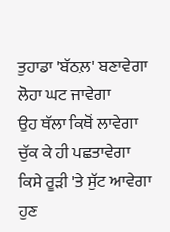ਤੁਹਾਡਾ 'ਬੱਠਲ਼' ਬਣਾਵੇਗਾ
ਲੋਹਾ ਘਟ ਜਾਵੇਗਾ
ਉਹ ਥੱਲਾ ਕਿਥੋਂ ਲਾਵੇਗਾ
ਚੁੱਕ ਕੇ ਹੀ ਪਛਤਾਵੇਗਾ
ਕਿਸੇ ਰੂੜੀ 'ਤੇ ਸੁੱਟ ਆਵੇਗਾ
ਹੁਣ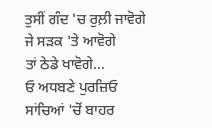ਤੁਸੀਂ ਗੰਦ 'ਚ ਰੁਲ਼ੀ ਜਾਵੋਗੇ
ਜੇ ਸੜਕ 'ਤੇ ਆਵੋਗੇ
ਤਾਂ ਠੇਡੇ ਖਾਵੋਗੇ...
ਓ ਅਧਬਣੇ ਪੁਰਜ਼ਿਓ
ਸਾਂਚਿਆਂ 'ਚੋਂ ਬਾਹਰ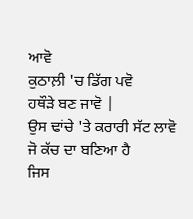ਆਵੋ
ਕੁਠਾਲ਼ੀ 'ਚ ਡਿੱਗ ਪਵੋ
ਹਥੌੜੇ ਬਣ ਜਾਵੋ |
ਉਸ ਢਾਂਚੇ 'ਤੇ ਕਰਾਰੀ ਸੱਟ ਲਾਵੋ
ਜੋ ਕੱਚ ਦਾ ਬਣਿਆ ਹੈ
ਜਿਸ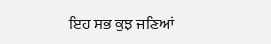ਇਹ ਸਭ ਕੁਝ ਜਣਿਆਂ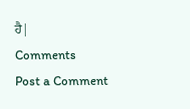ਹੈ|
Comments
Post a Comment